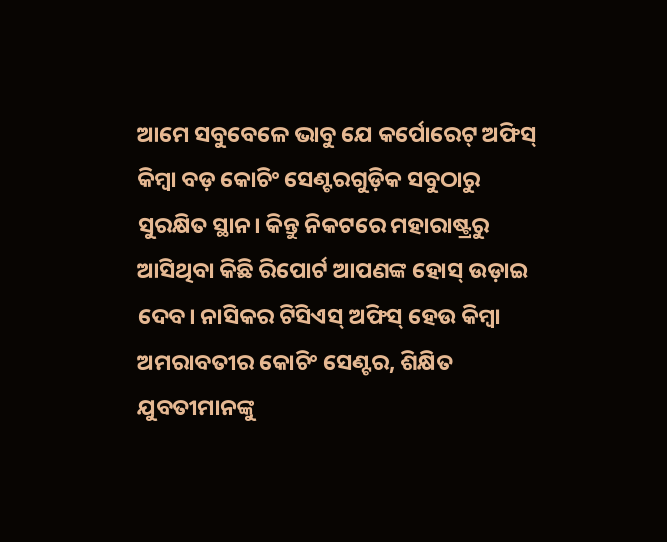ଆମେ ସବୁବେଳେ ଭାବୁ ଯେ କର୍ପୋରେଟ୍ ଅଫିସ୍ କିମ୍ବା ବଡ଼ କୋଚିଂ ସେଣ୍ଟରଗୁଡ଼ିକ ସବୁଠାରୁ ସୁରକ୍ଷିତ ସ୍ଥାନ। କିନ୍ତୁ ନିକଟରେ ମହାରାଷ୍ଟ୍ରରୁ ଆସିଥିବା କିଛି ରିପୋର୍ଟ ଆପଣଙ୍କ ହୋସ୍ ଉଡ଼ାଇ ଦେବ। ନାସିକର ଟିସିଏସ୍ ଅଫିସ୍ ହେଉ କିମ୍ବା ଅମରାବତୀର କୋଚିଂ ସେଣ୍ଟର, ଶିକ୍ଷିତ ଯୁବତୀମାନଙ୍କୁ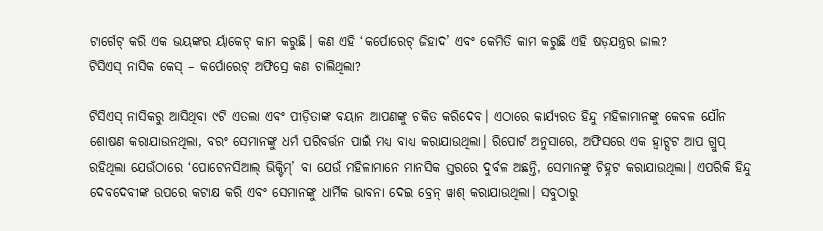ଟାର୍ଗେଟ୍ କରି ଏକ ଭୟଙ୍କର ର୍ୟାକେଟ୍ କାମ କରୁଛି। କଣ ଏହି ‘କର୍ପୋରେଟ୍ ଜିହାଦ’ ଏବଂ କେମିତି କାମ କରୁଛି ଏହି ଷଡ଼ଯନ୍ତ୍ରର ଜାଲ?
ଟିସିଏସ୍ ନାସିକ କେସ୍ – କର୍ପୋରେଟ୍ ଅଫିସ୍ରେ କଣ ଚାଲିଥିଲା?

ଟିସିଏସ୍ ନାସିକରୁ ଆସିଥିବା ୯ଟି ଏତଲା ଏବଂ ପୀଡ଼ିତାଙ୍କ ବୟାନ ଆପଣଙ୍କୁ ଚକିତ କରିଦେବ। ଏଠାରେ କାର୍ଯ୍ୟରତ ହିନ୍ଦୁ ମହିଳାମାନଙ୍କୁ କେବଳ ଯୌନ ଶୋଷଣ କରାଯାଉନଥିଲା, ବରଂ ସେମାନଙ୍କୁ ଧର୍ମ ପରିବର୍ତ୍ତନ ପାଇଁ ମଧ୍ୟ ବାଧ୍ୟ କରାଯାଉଥିଲା। ରିପୋର୍ଟ ଅନୁସାରେ, ଅଫିସରେ ଏକ ହ୍ୱାଟ୍ସଟ ଆପ ଗ୍ରୁପ୍ ରହିଥିଲା ଯେଉଁଠାରେ ‘ପୋଟେନସିଆଲ୍ ଭିକ୍ଟିମ୍’ ବା ଯେଉଁ ମହିଳାମାନେ ମାନସିକ ସ୍ତରରେ ଦୁର୍ବଳ ଅଛନ୍ତି, ସେମାନଙ୍କୁ ଚିହ୍ନଟ କରାଯାଉଥିଲା। ଏପରିକି ହିନ୍ଦୁ ଦେବଦେବୀଙ୍କ ଉପରେ କଟାକ୍ଷ କରି ଏବଂ ସେମାନଙ୍କୁ ଧାର୍ମିକ ଭାବନା ଦେଇ ବ୍ରେନ୍ ୱାଶ୍ କରାଯାଉଥିଲା। ସବୁଠାରୁ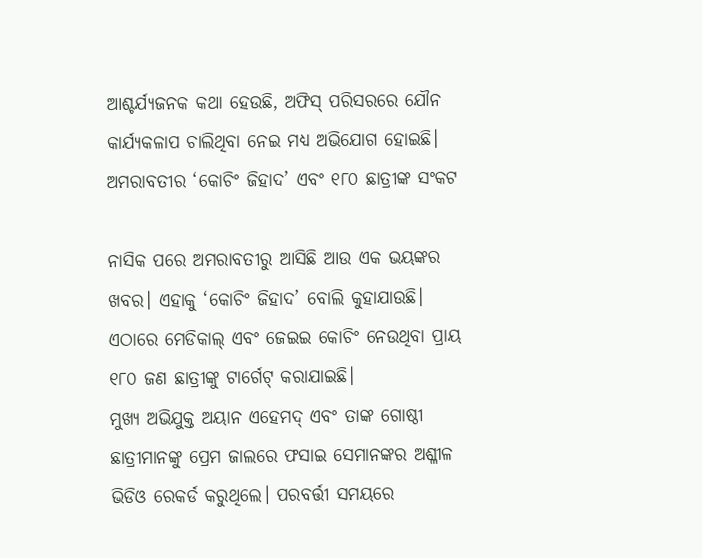ଆଶ୍ଚର୍ଯ୍ୟଜନକ କଥା ହେଉଛି, ଅଫିସ୍ ପରିସରରେ ଯୌନ କାର୍ଯ୍ୟକଳାପ ଚାଲିଥିବା ନେଇ ମଧ୍ୟ ଅଭିଯୋଗ ହୋଇଛି।
ଅମରାବତୀର ‘କୋଚିଂ ଜିହାଦ’ ଏବଂ ୧୮୦ ଛାତ୍ରୀଙ୍କ ସଂକଟ

ନାସିକ ପରେ ଅମରାବତୀରୁ ଆସିଛି ଆଉ ଏକ ଭୟଙ୍କର ଖବର। ଏହାକୁ ‘କୋଚିଂ ଜିହାଦ’ ବୋଲି କୁହାଯାଉଛି। ଏଠାରେ ମେଡିକାଲ୍ ଏବଂ ଜେଇଇ କୋଚିଂ ନେଉଥିବା ପ୍ରାୟ ୧୮୦ ଜଣ ଛାତ୍ରୀଙ୍କୁ ଟାର୍ଗେଟ୍ କରାଯାଇଛି।
ମୁଖ୍ୟ ଅଭିଯୁକ୍ତ ଅୟାନ ଏହେମଦ୍ ଏବଂ ତାଙ୍କ ଗୋଷ୍ଠୀ ଛାତ୍ରୀମାନଙ୍କୁ ପ୍ରେମ ଜାଲରେ ଫସାଇ ସେମାନଙ୍କର ଅଶ୍ଳୀଳ ଭିଡିଓ ରେକର୍ଡ କରୁଥିଲେ। ପରବର୍ତ୍ତୀ ସମୟରେ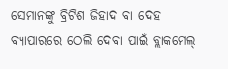ସେମାନଙ୍କୁ ବ୍ରିଟିଶ ଜିହାଦ ବା ଦେହ ବ୍ୟାପାରରେ ଠେଲି ଦେବା ପାଇଁ ବ୍ଲାକମେଲ୍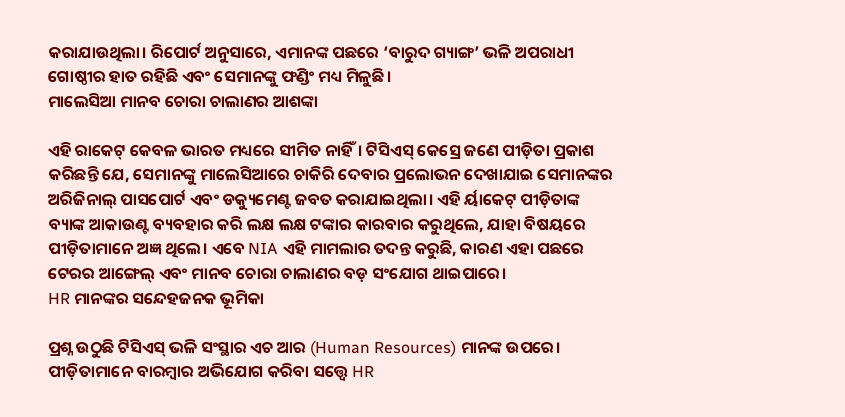କରାଯାଉଥିଲା। ରିପୋର୍ଟ ଅନୁସାରେ, ଏମାନଙ୍କ ପଛରେ ‘ବାରୁଦ ଗ୍ୟାଙ୍ଗ’ ଭଳି ଅପରାଧୀ ଗୋଷ୍ଠୀର ହାତ ରହିଛି ଏବଂ ସେମାନଙ୍କୁ ଫଣ୍ଡିଂ ମଧ୍ୟ ମିଳୁଛି।
ମାଲେସିଆ ମାନବ ଚୋରା ଚାଲାଣର ଆଶଙ୍କା

ଏହି ରାକେଟ୍ କେବଳ ଭାରତ ମଧ୍ୟରେ ସୀମିତ ନାହିଁ। ଟିସିଏସ୍ କେସ୍ରେ ଜଣେ ପୀଡ଼ିତା ପ୍ରକାଶ କରିଛନ୍ତି ଯେ, ସେମାନଙ୍କୁ ମାଲେସିଆରେ ଚାକିରି ଦେବାର ପ୍ରଲୋଭନ ଦେଖାଯାଇ ସେମାନଙ୍କର ଅରିଜିନାଲ୍ ପାସପୋର୍ଟ ଏବଂ ଡକ୍ୟୁମେଣ୍ଟ ଜବତ କରାଯାଇଥିଲା। ଏହି ର୍ୟାକେଟ୍ ପୀଡ଼ିତାଙ୍କ ବ୍ୟାଙ୍କ ଆକାଉଣ୍ଟ ବ୍ୟବହାର କରି ଲକ୍ଷ ଲକ୍ଷ ଟଙ୍କାର କାରବାର କରୁଥିଲେ, ଯାହା ବିଷୟରେ ପୀଡ଼ିତାମାନେ ଅଜ୍ଞ ଥିଲେ। ଏବେ NIA ଏହି ମାମଲାର ତଦନ୍ତ କରୁଛି, କାରଣ ଏହା ପଛରେ ଟେରର ଆଙ୍ଗେଲ୍ ଏବଂ ମାନବ ଚୋରା ଚାଲାଣର ବଡ଼ ସଂଯୋଗ ଥାଇପାରେ।
HR ମାନଙ୍କର ସନ୍ଦେହଜନକ ଭୂମିକା

ପ୍ରଶ୍ନ ଉଠୁଛି ଟିସିଏସ୍ ଭଳି ସଂସ୍ଥାର ଏଚ ଆର (Human Resources) ମାନଙ୍କ ଉପରେ। ପୀଡ଼ିତାମାନେ ବାରମ୍ବାର ଅଭିଯୋଗ କରିବା ସତ୍ତ୍ୱେ HR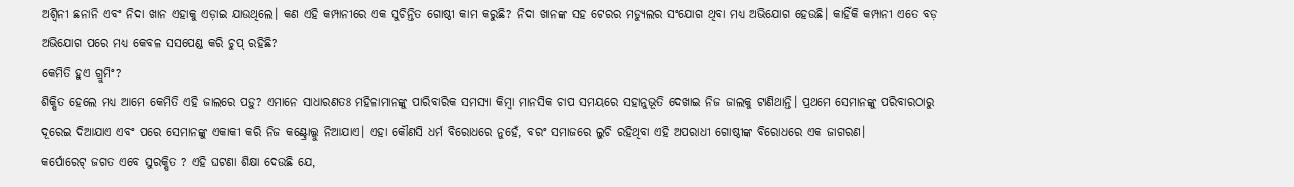ଅଶ୍ୱିନୀ ଛନାନି ଏବଂ ନିଦା ଖାନ ଏହାକୁ ଏଡ଼ାଇ ଯାଉଥିଲେ। କଣ ଏହି କମ୍ପାନୀରେ ଏକ ସୁଚିନ୍ତିତ ଗୋଷ୍ଠୀ କାମ କରୁଛି? ନିଦା ଖାନଙ୍କ ସହ ଟେରର ମଡ୍ୟୁଲର ସଂଯୋଗ ଥିବା ମଧ୍ୟ ଅଭିଯୋଗ ହେଉଛି। କାହିଁକି କମ୍ପାନୀ ଏତେ ବଡ଼ ଅଭିଯୋଗ ପରେ ମଧ୍ୟ କେବଳ ସସପେଣ୍ଡ କରି ଚୁପ୍ ରହିଛି?
କେମିତି ହୁଏ ଗ୍ରୁମିଂ?
ଶିକ୍ଷିତ ହେଲେ ମଧ୍ୟ ଆମେ କେମିତି ଏହି ଜାଲରେ ପଡ଼ୁ? ଏମାନେ ସାଧାରଣତଃ ମହିଳାମାନଙ୍କୁ ପାରିବାରିକ ସମସ୍ୟା କିମ୍ବା ମାନସିକ ଚାପ ସମୟରେ ସହାନୁଭୂତି ଦେଖାଇ ନିଜ ଜାଲକୁ ଟାଣିଥାନ୍ତି। ପ୍ରଥମେ ସେମାନଙ୍କୁ ପରିବାରଠାରୁ ଦୂରେଇ ଦିଆଯାଏ ଏବଂ ପରେ ସେମାନଙ୍କୁ ଏକାକୀ କରି ନିଜ କଣ୍ଟ୍ରୋଲ୍କୁ ନିଆଯାଏ। ଏହା କୌଣସି ଧର୍ମ ବିରୋଧରେ ନୁହେଁ, ବରଂ ସମାଜରେ ଲୁଚି ରହିଥିବା ଏହି ଅପରାଧୀ ଗୋଷ୍ଠୀଙ୍କ ବିରୋଧରେ ଏକ ଜାଗରଣ।
କର୍ପୋରେଟ୍ ଜଗତ ଏବେ ସୁରକ୍ଷିତ ? ଏହି ଘଟଣା ଶିକ୍ଷା ଦେଉଛି ଯେ,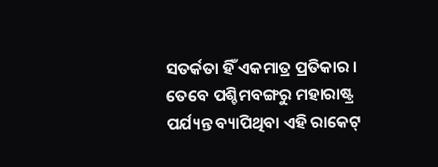ସତର୍କତା ହିଁ ଏକମାତ୍ର ପ୍ରତିକାର । ତେବେ ପଶ୍ଚିମବଙ୍ଗରୁ ମହାରାଷ୍ଟ୍ର ପର୍ଯ୍ୟନ୍ତ ବ୍ୟାପିଥିବା ଏହି ରାକେଟ୍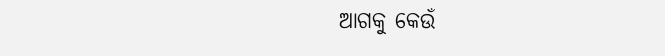ଆଗକୁ କେଉଁ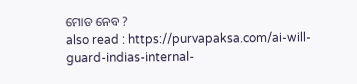ମୋଡ ନେବ ?
also read : https://purvapaksa.com/ai-will-guard-indias-internal-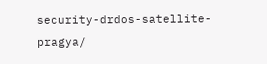security-drdos-satellite-pragya/